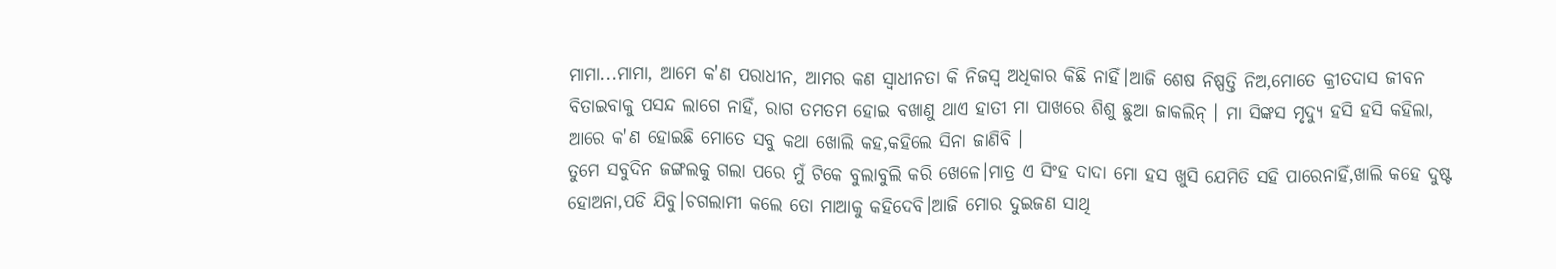ମାମା...ମାମା, ଆମେ କ'ଣ ପରାଧୀନ, ଆମର କଣ ସ୍ବାଧୀନତା କି ନିଜସ୍ୱ ଅଧିକାର କିଛି ନାହିଁ।ଆଜି ଶେଷ ନିଷ୍ପତ୍ତି ନିଅ,ମୋତେ କ୍ରୀତଦାସ ଜୀବନ ବିତାଇବାକୁ ପସନ୍ଦ ଲାଗେ ନାହିଁ, ରାଗ ତମତମ ହୋଇ ବଖାଣୁ ଥାଏ ହାତୀ ମା ପାଖରେ ଶିଶୁ ଛୁଆ ଜାକଲିନ୍ । ମା ସିଙ୍କସ ମୃଦ୍ୟୁ ହସି ହସି କହିଲା, ଆରେ କ'ଣ ହୋଇଛି ମୋତେ ସବୁ କଥା ଖୋଲି କହ,କହିଲେ ସିନା ଜାଣିବି ।
ତୁମେ ସବୁଦିନ ଜଙ୍ଗଲକୁ ଗଲା ପରେ ମୁଁ ଟିକେ ବୁଲାବୁଲି କରି ଖେଳେ।ମାତ୍ର ଏ ସିଂହ ଦାଦା ମୋ ହସ ଖୁସି ଯେମିତି ସହି ପାରେନାହିଁ,ଖାଲି କହେ ଦୁଷ୍ଟ ହୋଅନା,ପଡି ଯିବୁ।ଚଗଲାମୀ କଲେ ତୋ ମାଆକୁ କହିଦେବି।ଆଜି ମୋର ଦୁଇଜଣ ସାଥି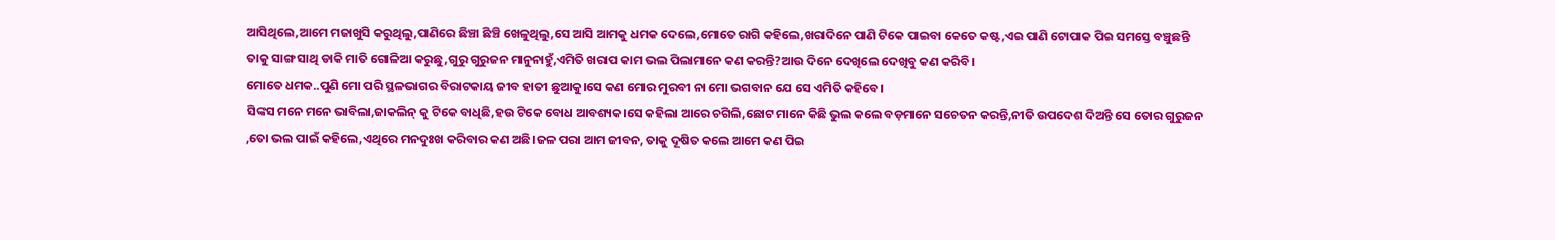ଆସିଥିଲେ,ଆମେ ମଜାଖୁସି କରୁଥିଲୁ,ପାଣିରେ ଛିଞ୍ଚା ଛିଞ୍ଚି ଖେଳୁଥିଲୁ,ସେ ଆସି ଆମକୁ ଧମକ ଦେଲେ,ମୋତେ ରାଗି କହିଲେ,ଖରାଦିନେ ପାଣି ଟିକେ ପାଇବା କେତେ କଷ୍ଟ,ଏଇ ପାଣି ଟୋପାକ ପିଇ ସମସ୍ତେ ବଞ୍ଚୁଛନ୍ତି ତାକୁ ସାଙ୍ଗ ସାଥି ଡାକି ମାତି ଗୋଳିଆ କରୁଛୁ,ଗୁରୁ ଗୁରୁଜନ ମାନୁନାହୁଁ,ଏମିତି ଖରାପ କାମ ଭଲ ପିଲାମାନେ କଣ କରନ୍ତି?ଆଉ ଦିନେ ଦେଖିଲେ ଦେଖିବୁ କଣ କରିବି।
ମୋତେ ଧମକ..ପୁଣି ମୋ ପରି ସ୍ଥଳଭାଗର ବିରାଟକାୟ ଜୀବ ହାତୀ ଛୁଆକୁ।ସେ କଣ ମୋର ମୁରବୀ ନା ମୋ ଭଗବାନ ଯେ ସେ ଏମିତି କହିବେ।
ସିଙ୍କସ ମନେ ମନେ ଭାବିଲା,ଜାକଲିନ୍ କୁ ଟିକେ ବାଧିଛି,ହଉ ଟିକେ ବୋଧ ଆବଶ୍ୟକ।ସେ କହିଲା ଆରେ ଚଗିଲି,ଛୋଟ ମାନେ କିଛି ଭୁଲ କଲେ ବଡ଼ମାନେ ସଚେତନ କରନ୍ତି,ନୀତି ଉପଦେଶ ଦିଅନ୍ତି ସେ ତୋର ଗୁରୁଜନ ,ତୋ ଭଲ ପାଇଁ କହିଲେ,ଏଥିରେ ମନଦୁଃଖ କରିବାର କଣ ଅଛି।ଜଳ ପରା ଆମ ଜୀବନ, ତାକୁ ଦୂଷିତ କଲେ ଆମେ କଣ ପିଇ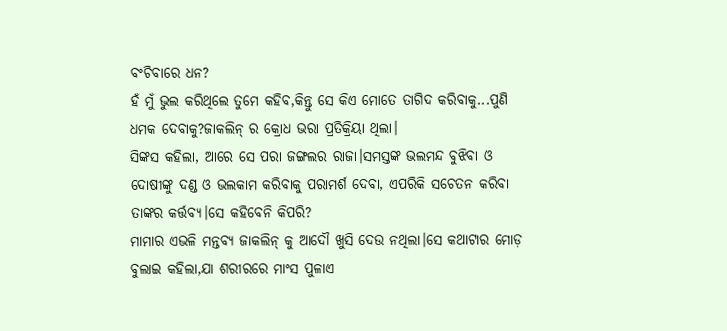ବଂଚିବାରେ ଧନ?
ହଁ ମୁଁ ଭୁଲ କରିଥିଲେ ତୁମେ କହିବ,କିନ୍ତୁ ସେ କିଏ ମୋତେ ତାଗିଦ କରିବାକୁ...ପୁଣି ଧମକ ଦେବାକୁ?ଜାକଲିନ୍ ର କ୍ରୋଧ ଭରା ପ୍ରତିକ୍ରିୟା ଥିଲା।
ସିଙ୍କସ କହିଲା, ଆରେ ସେ ପରା ଜଙ୍ଗଲର ରାଜା।ସମସ୍ତଙ୍କ ଭଲମନ୍ଦ ବୁଝିବା ଓ ଦୋଷୀଙ୍କୁ ଦଣ୍ଡ ଓ ଭଲକାମ କରିବାକୁ ପରାମର୍ଶ ଦେବା, ଏପରିକି ସଚେତନ କରିବା ତାଙ୍କର କର୍ତ୍ତବ୍ୟ।ସେ କହିବେନି କିପରି?
ମାମାର ଏଭଳି ମନ୍ତବ୍ୟ ଜାକଲିନ୍ କୁ ଆଦୌ ଖୁସି ଦେଉ ନଥିଲା।ସେ କଥାଟାର ମୋଡ଼ ବୁଲାଇ କହିଲା,ଯା ଶରୀରରେ ମାଂସ ପୁଳାଏ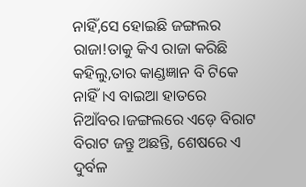ନାହିଁ,ସେ ହୋଇଛି ଜଙ୍ଗଲର ରାଜା!ତାକୁ କିଏ ରାଜା କରିଛି କହିଲୁ,ତାର କାଣ୍ଡଜ୍ଞାନ ବି ଟିକେ ନାହିଁ।ଏ ବାଇଆ ହାତରେ ନିଆଁବର।ଜଙ୍ଗଲରେ ଏଡ଼େ ବିରାଟ ବିରାଟ ଜନ୍ତୁ ଅଛନ୍ତି, ଶେଷରେ ଏ ଦୁର୍ବଳ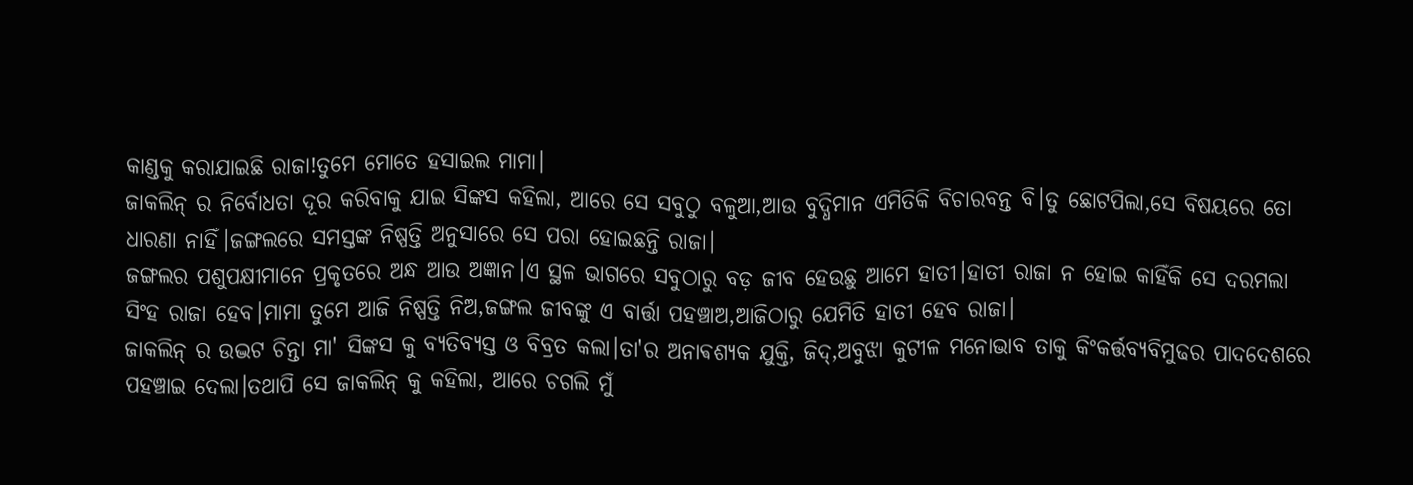କାଣ୍ଡକୁ କରାଯାଇଛି ରାଜା!ତୁମେ ମୋତେ ହସାଇଲ ମାମା।
ଜାକଲିନ୍ ର ନିର୍ବୋଧତା ଦୂର କରିବାକୁ ଯାଇ ସିଙ୍କସ କହିଲା, ଆରେ ସେ ସବୁଠୁ ବଳୁଆ,ଆଉ ବୁଦ୍ଧିମାନ ଏମିତିକି ବିଚାରବନ୍ତ ବି।ତୁ ଛୋଟପିଲା,ସେ ବିଷୟରେ ତୋ ଧାରଣା ନାହିଁ।ଜଙ୍ଗଲରେ ସମସ୍ତଙ୍କ ନିଷ୍ପତ୍ତି ଅନୁସାରେ ସେ ପରା ହୋଇଛନ୍ତି ରାଜା।
ଜଙ୍ଗଲର ପଶୁପକ୍ଷୀମାନେ ପ୍ରକୃତରେ ଅନ୍ଧ ଆଉ ଅଜ୍ଞାନ।ଏ ସ୍ଥଳ ଭାଗରେ ସବୁଠାରୁ ବଡ଼ ଜୀବ ହେଉଛୁ ଆମେ ହାତୀ।ହାତୀ ରାଜା ନ ହୋଇ କାହିଁକି ସେ ଦରମଲା ସିଂହ ରାଜା ହେବ।ମାମା ତୁମେ ଆଜି ନିଷ୍ପତ୍ତି ନିଅ,ଜଙ୍ଗଲ ଜୀବଙ୍କୁ ଏ ବାର୍ତ୍ତା ପହଞ୍ଚାଅ,ଆଜିଠାରୁ ଯେମିତି ହାତୀ ହେବ ରାଜା।
ଜାକଲିନ୍ ର ଉଦ୍ଭଟ ଚିନ୍ତା ମା' ସିଙ୍କସ କୁ ବ୍ୟତିବ୍ୟସ୍ତ ଓ ବିବ୍ରତ କଲା।ତା'ର ଅନାଵଶ୍ୟକ ଯୁକ୍ତି, ଜିଦ୍,ଅବୁଝା କୁଟୀଳ ମନୋଭାବ ତାକୁ କିଂକର୍ତ୍ତବ୍ୟବିମୁଢର ପାଦଦେଶରେ ପହଞ୍ଚାଇ ଦେଲା।ତଥାପି ସେ ଜାକଲିନ୍ କୁ କହିଲା, ଆରେ ଚଗଲି ମୁଁ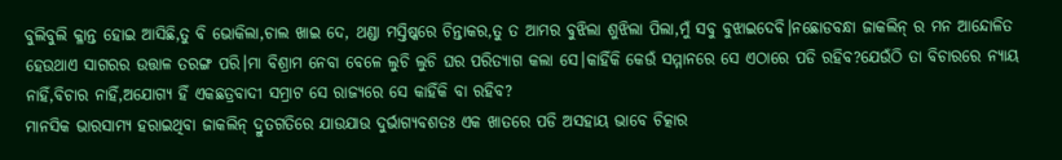ବୁଲିବୁଲି କ୍ଳାନ୍ତ ହୋଇ ଆସିଛି,ତୁ ବି ଭୋକିଲା,ଚାଲ ଖାଇ ଦେ, ଥଣ୍ଡା ମସ୍ତିଷ୍କରେ ଚିନ୍ତାକର,ତୁ ତ ଆମର ବୁଝିଲା ଶୁଝିଲା ପିଲା,ମୁଁ ସବୁ ବୁଝାଇଦେବି।ନଛୋଡବନ୍ଧା ଜାକଲିନ୍ ର ମନ ଆନ୍ଦୋଳିତ ହେଉଥାଏ ସାଗରର ଉତ୍ତାଳ ତରଙ୍ଗ ପରି।ମା ବିଶ୍ରାମ ନେବା ବେଳେ ଲୁଚି ଲୁଚି ଘର ପରିତ୍ୟାଗ କଲା ସେ।କାହିଁକି କେଉଁ ସମ୍ମାନରେ ସେ ଏଠାରେ ପଡି ରହିବ?ଯେଉଁଠି ତା ବିଚାରରେ ନ୍ୟାୟ ନାହିଁ,ବିଚାର ନାହିଁ,ଅଯୋଗ୍ୟ ହିଁ ଏକଛତ୍ରବାଦୀ ସମ୍ରାଟ ସେ ରାଜ୍ୟରେ ସେ କାହିଁକି ବା ରହିବ?
ମାନସିକ ଭାରସାମ୍ୟ ହରାଇଥିବା ଜାକଲିନ୍ ଦ୍ରୁତଗତିରେ ଯାଉଯାଉ ଦୁର୍ଭାଗ୍ୟବଶତଃ ଏକ ଖାତରେ ପଡି ଅସହାୟ ଭାବେ ଚିତ୍କାର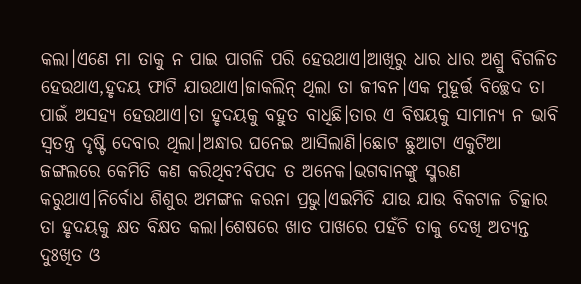କଲା।ଏଣେ ମା ତାକୁ ନ ପାଇ ପାଗଳି ପରି ହେଉଥାଏ।ଆଖିରୁ ଧାର ଧାର ଅଶ୍ରୁ ବିଗଳିତ ହେଉଥାଏ,ହୃଦୟ ଫାଟି ଯାଉଥାଏ।ଜାକଲିନ୍ ଥିଲା ତା ଜୀବନ।ଏକ ମୁହୂର୍ତ୍ତ ବିଚ୍ଛେଦ ତା ପାଇଁ ଅସହ୍ୟ ହେଉଥାଏ।ତା ହୃଦୟକୁ ବହୁତ ବାଧିଛି।ତାର ଏ ବିଷୟକୁ ସାମାନ୍ୟ ନ ଭାବି ସ୍ୱତନ୍ତ୍ର ଦୃଷ୍ଟି ଦେବାର ଥିଲା।ଅନ୍ଧାର ଘନେଇ ଆସିଲାଣି।ଛୋଟ ଛୁଆଟା ଏକୁଟିଆ ଜଙ୍ଗଲରେ କେମିତି କଣ କରିଥିବ?ବିପଦ ତ ଅନେକ।ଭଗବାନଙ୍କୁ ସ୍ମରଣ କରୁଥାଏ।ନିର୍ବୋଧ ଶିଶୁର ଅମଙ୍ଗଳ କରନା ପ୍ରଭୁ।ଏଇମିତି ଯାଉ ଯାଉ ବିକଟାଳ ଚିତ୍କାର ତା ହୃଦୟକୁ କ୍ଷତ ବିକ୍ଷତ କଲା।ଶେଷରେ ଖାତ ପାଖରେ ପହଁଚି ତାକୁ ଦେଖି ଅତ୍ୟନ୍ତ ଦୁଃଖିତ ଓ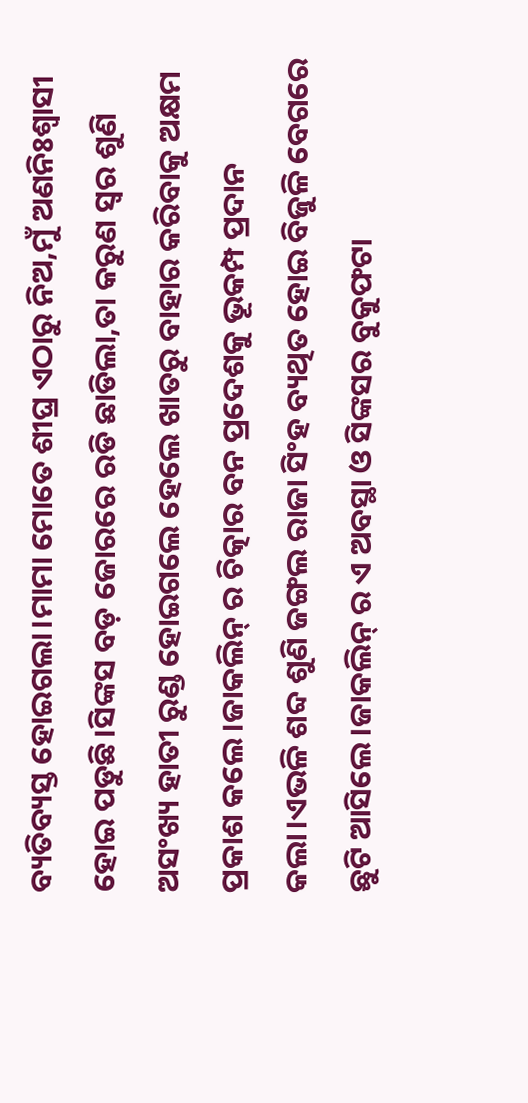ବ୍ୟତିବ୍ୟସ୍ତ ହୋଇଗଲା।ମାମା ମୋତେ ଶୀଘ୍ର ଏଠାରୁ ନିଅ,ମୁଁ ଅଣନିଃଶ୍ବାସୀ ହୋଇ ପଡୁଛି।ସିଙ୍କସ ବଡ଼ ଜୋରରେ ରଡି ଛାଡିଲା,ତା କରୁଣ ସ୍ୱର ଶୁଣି ଅସଂଖ୍ୟ ହାତୀ ରୁଣ୍ଡ ହୋଇଗଲେ ହେଲେ ଖାତରୁ ବାହାର କରିବାକୁ ଅକ୍ଷମ ପ୍ରକାଶ କଲେ।ଜାକଲିନ୍ ର ଚିତ୍କାର ବନ ପ୍ରଦେଶକୁ ଭୂକମ୍ପ ପ୍ରଦାନ କଲା।ଏଭଳି ଶବ୍ଦ ଶୁଣି ଜଙ୍ଗଲ ରାଜା ସିଂହ ବ୍ୟଥିତ ହୋଇ ବିଜୁଳି ବେଗରେ ଛୁଟି ଆସିଲେ।ଜାକଲିନ୍ ର ଏ ଅବସ୍ଥା ଓ ସିଙ୍କସର ବୁକୁଫଟା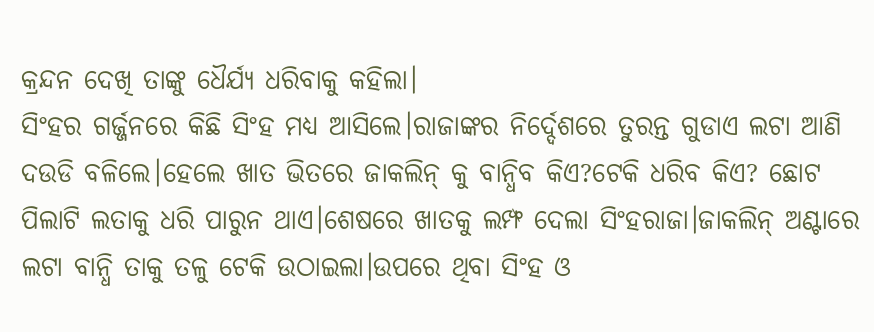କ୍ରନ୍ଦନ ଦେଖି ତାଙ୍କୁ ଧୈର୍ଯ୍ୟ ଧରିବାକୁ କହିଲା।
ସିଂହର ଗର୍ଜ୍ଜନରେ କିଛି ସିଂହ ମଧ୍ୟ ଆସିଲେ।ରାଜାଙ୍କର ନିର୍ଦ୍ଦେଶରେ ତୁରନ୍ତ ଗୁଡାଏ ଲଟା ଆଣି ଦଉଡି ବଳିଲେ।ହେଲେ ଖାତ ଭିତରେ ଜାକଲିନ୍ କୁ ବାନ୍ଧିବ କିଏ?ଟେକି ଧରିବ କିଏ? ଛୋଟ ପିଲାଟି ଲତାକୁ ଧରି ପାରୁନ ଥାଏ।ଶେଷରେ ଖାତକୁ ଲମ୍ଫ ଦେଲା ସିଂହରାଜା।ଜାକଲିନ୍ ଅଣ୍ଟାରେ ଲଟା ବାନ୍ଧି ତାକୁ ତଳୁ ଟେକି ଉଠାଇଲା।ଉପରେ ଥିବା ସିଂହ ଓ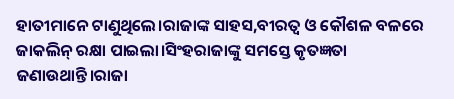ହାତୀମାନେ ଟାଣୁଥିଲେ।ରାଜାଙ୍କ ସାହସ,ବୀରତ୍ୱ ଓ କୌଶଳ ବଳରେ ଜାକଲିନ୍ ରକ୍ଷା ପାଇଲା।ସିଂହରାଜାଙ୍କୁ ସମସ୍ତେ କୃତଜ୍ଞତା ଜଣାଉଥାନ୍ତି।ରାଜା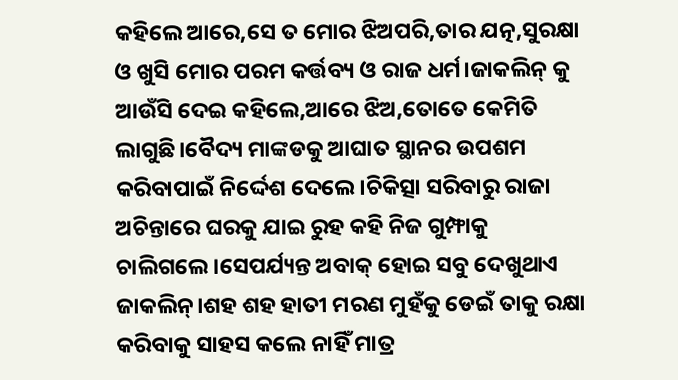କହିଲେ ଆରେ,ସେ ତ ମୋର ଝିଅପରି,ତାର ଯତ୍ନ,ସୁରକ୍ଷା ଓ ଖୁସି ମୋର ପରମ କର୍ତ୍ତବ୍ୟ ଓ ରାଜ ଧର୍ମ।ଜାକଲିନ୍ କୁ ଆଉଁସି ଦେଇ କହିଲେ,ଆରେ ଝିଅ,ତୋତେ କେମିତି ଲାଗୁଛି।ବୈଦ୍ୟ ମାଙ୍କଡକୁ ଆଘାତ ସ୍ଥାନର ଉପଶମ କରିବାପାଇଁ ନିର୍ଦ୍ଦେଶ ଦେଲେ।ଚିକିତ୍ସା ସରିବାରୁ ରାଜା ଅଚିନ୍ତାରେ ଘରକୁ ଯାଇ ରୁହ କହି ନିଜ ଗୁମ୍ଫାକୁ ଚାଲିଗଲେ।ସେପର୍ଯ୍ୟନ୍ତ ଅବାକ୍ ହୋଇ ସବୁ ଦେଖୁଥାଏ ଜାକଲିନ୍।ଶହ ଶହ ହାତୀ ମରଣ ମୁହଁକୁ ଡେଇଁ ତାକୁ ରକ୍ଷା କରିବାକୁ ସାହସ କଲେ ନାହିଁ ମାତ୍ର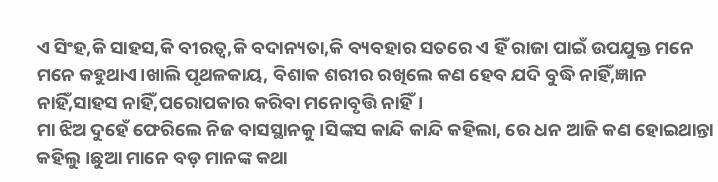ଏ ସିଂହ,କି ସାହସ,କି ବୀରତ୍ୱ,କି ବଦାନ୍ୟତା,କି ବ୍ୟବହାର ସତରେ ଏ ହିଁ ରାଜା ପାଇଁ ଉପଯୁକ୍ତ ମନେ ମନେ କହୁଥାଏ।ଖାଲି ପୃଥଳକାୟ, ବିଶାକ ଶରୀର ରଖିଲେ କଣ ହେବ ଯଦି ବୁଦ୍ଧି ନାହିଁ,ଜ୍ଞାନ ନାହିଁ,ସାହସ ନାହିଁ,ପରୋପକାର କରିବା ମନୋବୃତ୍ତି ନାହିଁ।
ମା ଝିଅ ଦୁହେଁ ଫେରିଲେ ନିଜ ବାସସ୍ଥାନକୁ।ସିଙ୍କସ କାନ୍ଦି କାନ୍ଦି କହିଲା, ରେ ଧନ ଆଜି କଣ ହୋଇଥାନ୍ତା କହିଲୁ।ଛୁଆ ମାନେ ବଡ଼ ମାନଙ୍କ କଥା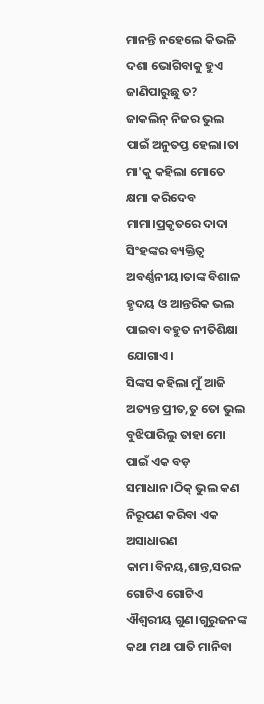ମାନନ୍ତି ନହେଲେ କିଭଳି ଦଶା ଭୋଗିବାକୁ ହୁଏ ଜାଣିପାରୁଛୁ ତ?
ଜାକଲିନ୍ ନିଜର ଭୁଲ ପାଇଁ ଅନୁତପ୍ତ ହେଲା।ତା ମା'କୁ କହିଲା ମୋତେ କ୍ଷମା କରିଦେବ ମାମା।ପ୍ରକୃତରେ ଦାଦା ସିଂହଙ୍କର ବ୍ୟକ୍ତିତ୍ୱ ଅବର୍ଣ୍ଣନୀୟ।ତାଙ୍କ ବିଶାଳ ହୃଦୟ ଓ ଆନ୍ତରିକ ଭଲ ପାଇବା ବହୁତ ନୀତିଶିକ୍ଷା ଯୋଗାଏ।
ସିଙ୍କସ କହିଲା ମୁଁ ଆଜି ଅତ୍ୟନ୍ତ ପ୍ରୀତ,ତୁ ତୋ ଭୁଲ ବୁଝିପାରିଲୁ ତାହା ମୋ ପାଇଁ ଏକ ବଡ଼ ସମାଧାନ।ଠିକ୍ ଭୁଲ କଣ ନିରୂପଣ କରିବା ଏକ ଅସାଧାରଣ କାମ।ବିନୟ,ଶାନ୍ତ,ସରଳ ଗୋଟିଏ ଗୋଟିଏ ଐଶ୍ୱରୀୟ ଗୁଣ।ଗୁରୁଜନଙ୍କ କଥା ମଥା ପାତି ମାନିବା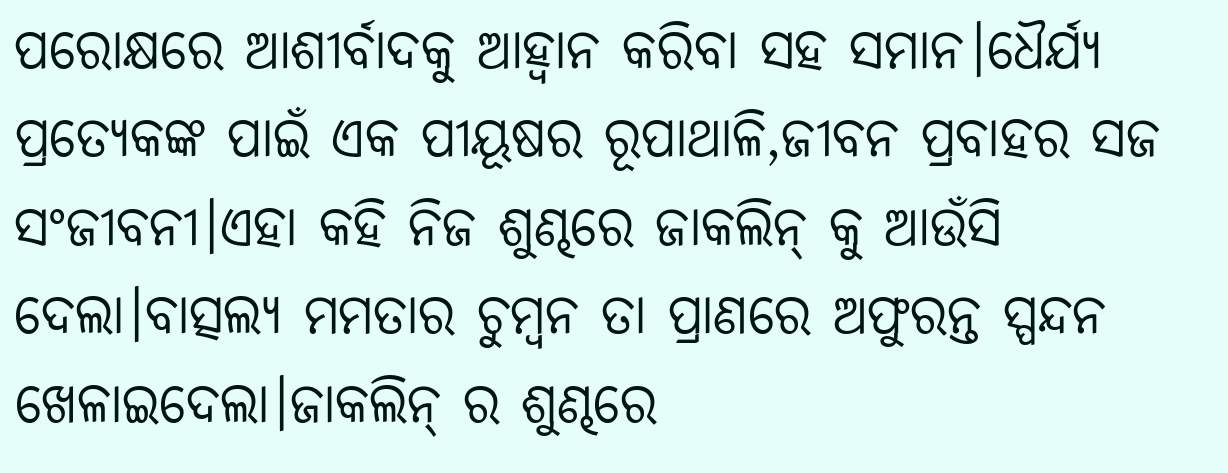ପରୋକ୍ଷରେ ଆଶୀର୍ବାଦକୁ ଆହ୍ୱାନ କରିବା ସହ ସମାନ।ଧୈର୍ଯ୍ୟ ପ୍ରତ୍ୟେକଙ୍କ ପାଇଁ ଏକ ପୀୟୂଷର ରୂପାଥାଳି,ଜୀବନ ପ୍ରବାହର ସଜ ସଂଜୀବନୀ।ଏହା କହି ନିଜ ଶୁଣ୍ଢରେ ଜାକଲିନ୍ କୁ ଆଉଁସି ଦେଲା।ବାତ୍ସଲ୍ୟ ମମତାର ଚୁମ୍ବନ ତା ପ୍ରାଣରେ ଅଫୁରନ୍ତ ସ୍ପନ୍ଦନ ଖେଳାଇଦେଲା।ଜାକଲିନ୍ ର ଶୁଣ୍ଢରେ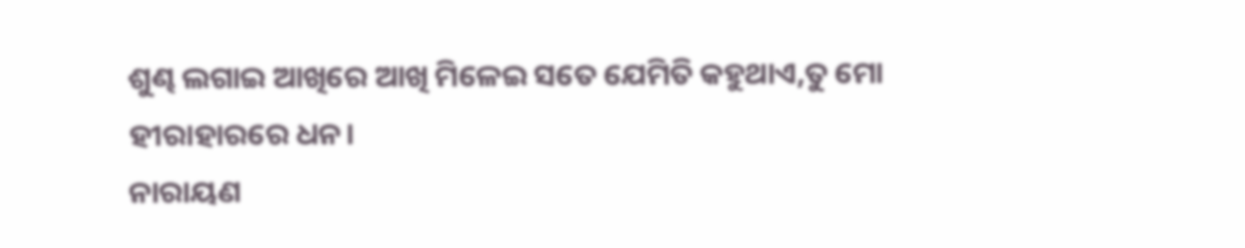ଶୁଣ୍ଢ ଲଗାଇ ଆଖିରେ ଆଖି ମିଳେଇ ସତେ ଯେମିତି କହୁଥାଏ,ତୁ ମୋ ହୀରାହାରରେ ଧନ।
ନାରାୟଣ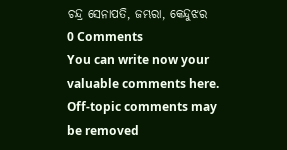ଚନ୍ଦ୍ର ସେନାପତି, ଜମ୍ଭରା, କେନ୍ଦୁଝର
0 Comments
You can write now your valuable comments here. Off-topic comments may be removed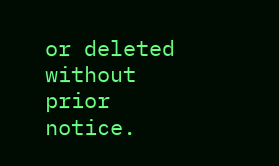or deleted without prior notice.